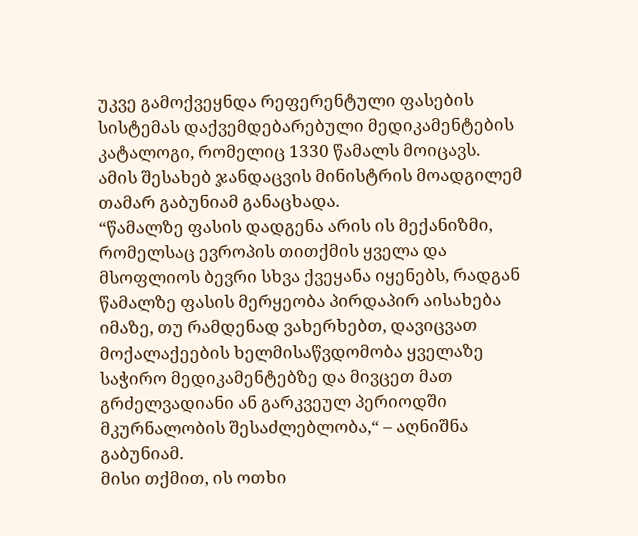უკვე გამოქვეყნდა რეფერენტული ფასების სისტემას დაქვემდებარებული მედიკამენტების კატალოგი, რომელიც 1330 წამალს მოიცავს.
ამის შესახებ ჯანდაცვის მინისტრის მოადგილემ თამარ გაბუნიამ განაცხადა.
“წამალზე ფასის დადგენა არის ის მექანიზმი, რომელსაც ევროპის თითქმის ყველა და მსოფლიოს ბევრი სხვა ქვეყანა იყენებს, რადგან წამალზე ფასის მერყეობა პირდაპირ აისახება იმაზე, თუ რამდენად ვახერხებთ, დავიცვათ მოქალაქეების ხელმისაწვდომობა ყველაზე საჭირო მედიკამენტებზე და მივცეთ მათ გრძელვადიანი ან გარკვეულ პერიოდში მკურნალობის შესაძლებლობა,“ – აღნიშნა გაბუნიამ.
მისი თქმით, ის ოთხი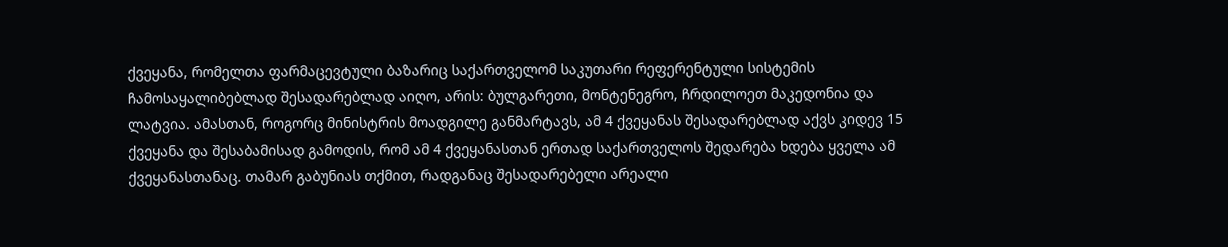ქვეყანა, რომელთა ფარმაცევტული ბაზარიც საქართველომ საკუთარი რეფერენტული სისტემის ჩამოსაყალიბებლად შესადარებლად აიღო, არის: ბულგარეთი, მონტენეგრო, ჩრდილოეთ მაკედონია და ლატვია. ამასთან, როგორც მინისტრის მოადგილე განმარტავს, ამ 4 ქვეყანას შესადარებლად აქვს კიდევ 15 ქვეყანა და შესაბამისად გამოდის, რომ ამ 4 ქვეყანასთან ერთად საქართველოს შედარება ხდება ყველა ამ ქვეყანასთანაც. თამარ გაბუნიას თქმით, რადგანაც შესადარებელი არეალი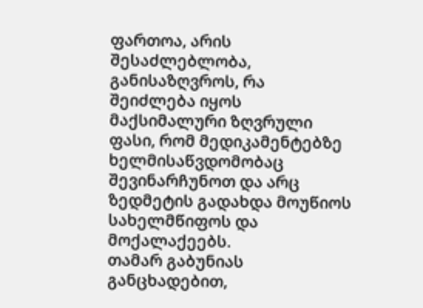ფართოა, არის შესაძლებლობა, განისაზღვროს, რა შეიძლება იყოს მაქსიმალური ზღვრული ფასი, რომ მედიკამენტებზე ხელმისაწვდომობაც შევინარჩუნოთ და არც ზედმეტის გადახდა მოუწიოს სახელმწიფოს და მოქალაქეებს.
თამარ გაბუნიას განცხადებით,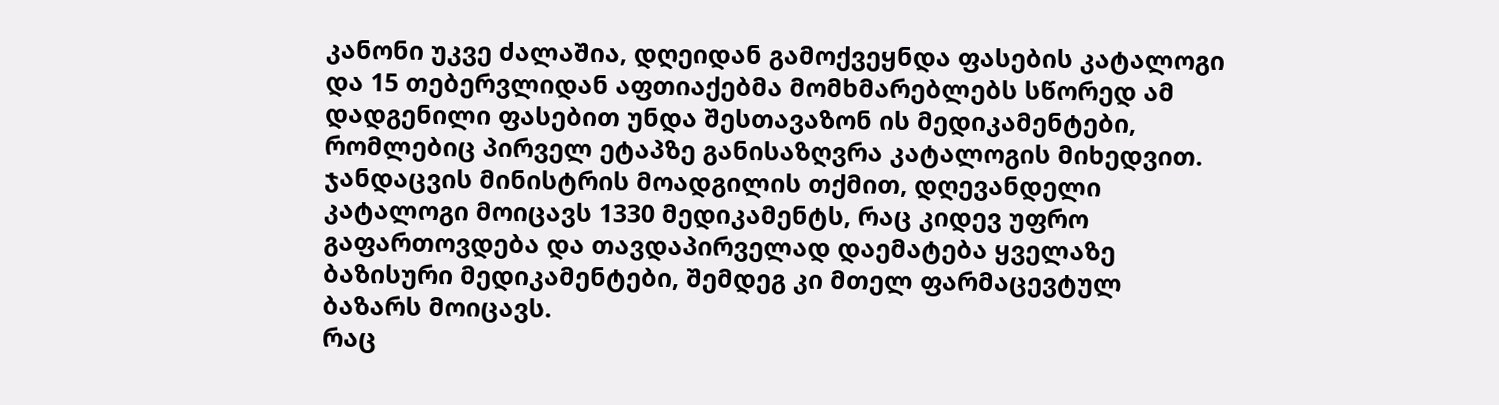კანონი უკვე ძალაშია, დღეიდან გამოქვეყნდა ფასების კატალოგი და 15 თებერვლიდან აფთიაქებმა მომხმარებლებს სწორედ ამ დადგენილი ფასებით უნდა შესთავაზონ ის მედიკამენტები, რომლებიც პირველ ეტაპზე განისაზღვრა კატალოგის მიხედვით.
ჯანდაცვის მინისტრის მოადგილის თქმით, დღევანდელი კატალოგი მოიცავს 1330 მედიკამენტს, რაც კიდევ უფრო გაფართოვდება და თავდაპირველად დაემატება ყველაზე ბაზისური მედიკამენტები, შემდეგ კი მთელ ფარმაცევტულ ბაზარს მოიცავს.
რაც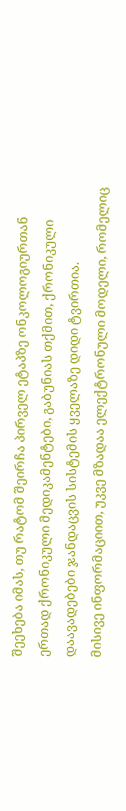შეეხება იმას, თუ რატომ შეირჩა პირველ ეტაპზე ონკოლოგიურთან ერთად ქრონიკული მედიკამენტები, გაბუნიას თქმით, ქრონიკული დაავადებები ჯანდაცვის სისტემის ყველაზე დიდი ტვირთია.
მისივე ინფორმაციით, უკვე მზადაა ელექტრონული მოდელი, რომელიც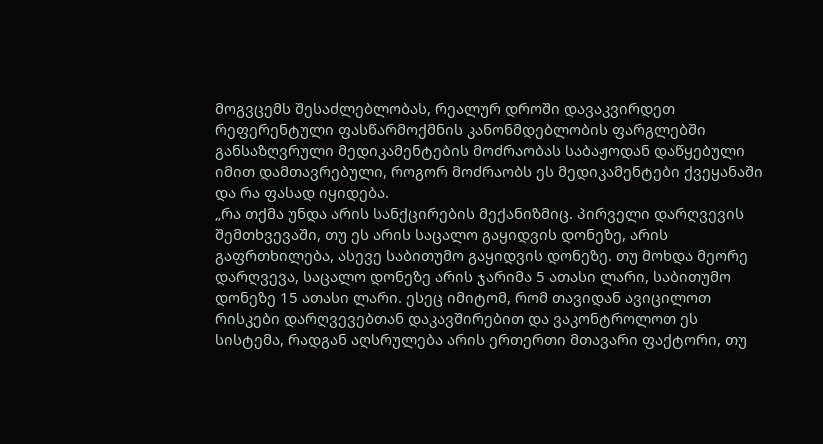მოგვცემს შესაძლებლობას, რეალურ დროში დავაკვირდეთ რეფერენტული ფასწარმოქმნის კანონმდებლობის ფარგლებში განსაზღვრული მედიკამენტების მოძრაობას საბაჟოდან დაწყებული იმით დამთავრებული, როგორ მოძრაობს ეს მედიკამენტები ქვეყანაში და რა ფასად იყიდება.
„რა თქმა უნდა არის სანქცირების მექანიზმიც. პირველი დარღვევის შემთხვევაში, თუ ეს არის საცალო გაყიდვის დონეზე, არის გაფრთხილება, ასევე საბითუმო გაყიდვის დონეზე. თუ მოხდა მეორე დარღვევა, საცალო დონეზე არის ჯარიმა 5 ათასი ლარი, საბითუმო დონეზე 15 ათასი ლარი. ესეც იმიტომ, რომ თავიდან ავიცილოთ რისკები დარღვევებთან დაკავშირებით და ვაკონტროლოთ ეს სისტემა, რადგან აღსრულება არის ერთერთი მთავარი ფაქტორი, თუ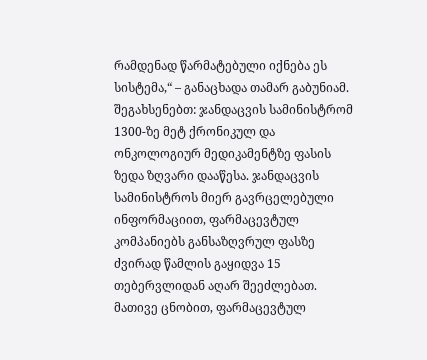რამდენად წარმატებული იქნება ეს სისტემა,“ – განაცხადა თამარ გაბუნიამ.
შეგახსენებთ: ჯანდაცვის სამინისტრომ 1300-ზე მეტ ქრონიკულ და ონკოლოგიურ მედიკამენტზე ფასის ზედა ზღვარი დააწესა. ჯანდაცვის სამინისტროს მიერ გავრცელებული ინფორმაციით, ფარმაცევტულ კომპანიებს განსაზღვრულ ფასზე ძვირად წამლის გაყიდვა 15 თებერვლიდან აღარ შეეძლებათ.
მათივე ცნობით, ფარმაცევტულ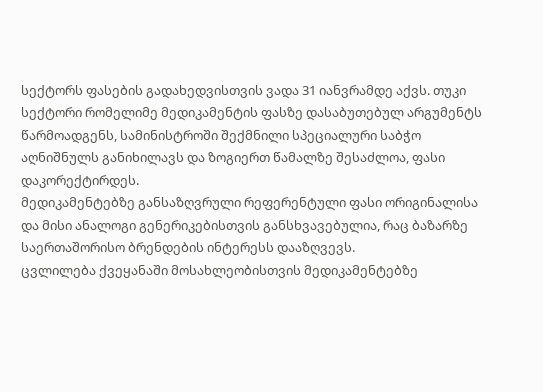სექტორს ფასების გადახედვისთვის ვადა 31 იანვრამდე აქვს. თუკი სექტორი რომელიმე მედიკამენტის ფასზე დასაბუთებულ არგუმენტს წარმოადგენს, სამინისტროში შექმნილი სპეციალური საბჭო აღნიშნულს განიხილავს და ზოგიერთ წამალზე შესაძლოა, ფასი დაკორექტირდეს.
მედიკამენტებზე განსაზღვრული რეფერენტული ფასი ორიგინალისა და მისი ანალოგი გენერიკებისთვის განსხვავებულია, რაც ბაზარზე საერთაშორისო ბრენდების ინტერესს დააზღვევს.
ცვლილება ქვეყანაში მოსახლეობისთვის მედიკამენტებზე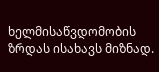ხელმისაწვდომობის ზრდას ისახავს მიზნად.